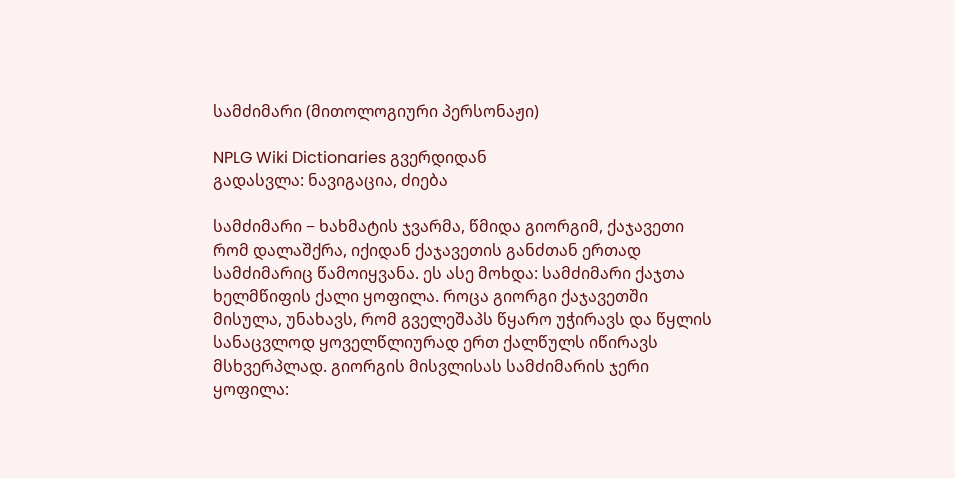სამძიმარი (მითოლოგიური პერსონაჟი)

NPLG Wiki Dictionaries გვერდიდან
გადასვლა: ნავიგაცია, ძიება

სამძიმარი − ხახმატის ჯვარმა, წმიდა გიორგიმ, ქაჯავეთი რომ დალაშქრა, იქიდან ქაჯავეთის განძთან ერთად სამძიმარიც წამოიყვანა. ეს ასე მოხდა: სამძიმარი ქაჯთა ხელმწიფის ქალი ყოფილა. როცა გიორგი ქაჯავეთში მისულა, უნახავს, რომ გველეშაპს წყარო უჭირავს და წყლის სანაცვლოდ ყოველწლიურად ერთ ქალწულს იწირავს მსხვერპლად. გიორგის მისვლისას სამძიმარის ჯერი ყოფილა: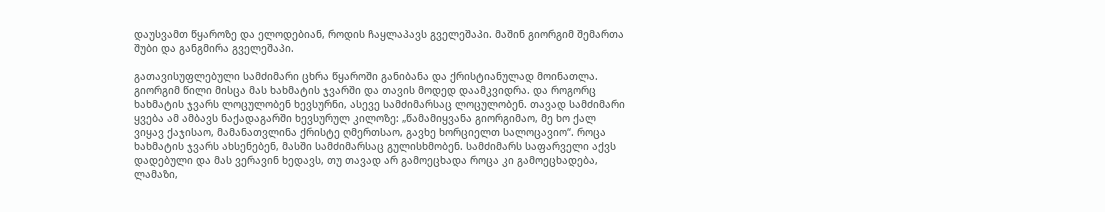დაუსვამთ წყაროზე და ელოდებიან, როდის ჩაყლაპავს გველეშაპი. მაშინ გიორგიმ შემართა შუბი და განგმირა გველეშაპი.

გათავისუფლებული სამძიმარი ცხრა წყაროში განიბანა და ქრისტიანულად მოინათლა. გიორგიმ წილი მისცა მას ხახმატის ჯვარში და თავის მოდედ დაამკვიდრა. და როგორც ხახმატის ჯვარს ლოცულობენ ხევსურნი, ასევე სამძიმარსაც ლოცულობენ. თავად სამძიმარი ყვება ამ ამბავს ნაქადაგარში ხევსურულ კილოზე: „წამამიყვანა გიორგიმაო, მე ხო ქალ ვიყავ ქაჯისაო, მამანათვლინა ქრისტე ღმერთსაო, გავხე ხორციელთ სალოცავიო“. როცა ხახმატის ჯვარს ახსენებენ, მასში სამძიმარსაც გულისხმობენ. სამძიმარს საფარველი აქვს დადებული და მას ვერავინ ხედავს, თუ თავად არ გამოეცხადა როცა კი გამოეცხადება, ლამაზი,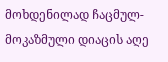მოხდენილად ჩაცმულ-მოკაზმული დიაცის აღე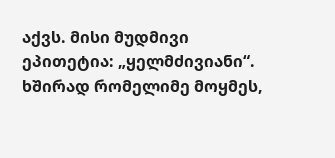აქვს. მისი მუდმივი ეპითეტია: „ყელმძივიანი“. ხშირად რომელიმე მოყმეს,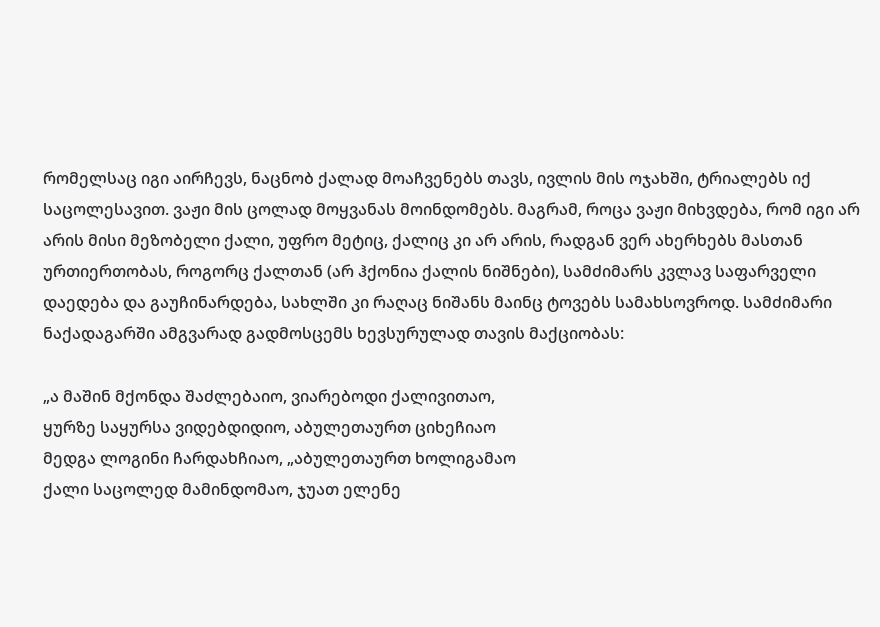რომელსაც იგი აირჩევს, ნაცნობ ქალად მოაჩვენებს თავს, ივლის მის ოჯახში, ტრიალებს იქ საცოლესავით. ვაჟი მის ცოლად მოყვანას მოინდომებს. მაგრამ, როცა ვაჟი მიხვდება, რომ იგი არ არის მისი მეზობელი ქალი, უფრო მეტიც, ქალიც კი არ არის, რადგან ვერ ახერხებს მასთან ურთიერთობას, როგორც ქალთან (არ ჰქონია ქალის ნიშნები), სამძიმარს კვლავ საფარველი დაედება და გაუჩინარდება, სახლში კი რაღაც ნიშანს მაინც ტოვებს სამახსოვროდ. სამძიმარი ნაქადაგარში ამგვარად გადმოსცემს ხევსურულად თავის მაქციობას:

„ა მაშინ მქონდა შაძლებაიო, ვიარებოდი ქალივითაო,
ყურზე საყურსა ვიდებდიდიო, აბულეთაურთ ციხეჩიაო
მედგა ლოგინი ჩარდახჩიაო, „აბულეთაურთ ხოლიგამაო
ქალი საცოლედ მამინდომაო, ჯუათ ელენე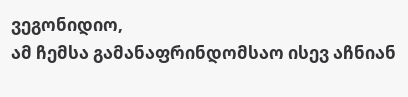ვეგონიდიო,
ამ ჩემსა გამანაფრინდომსაო ისევ აჩნიან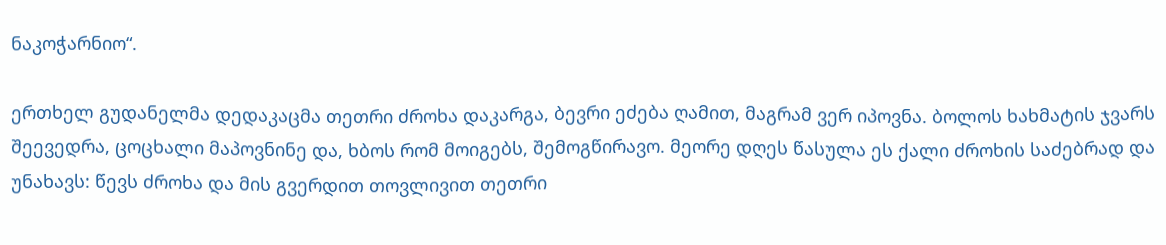ნაკოჭარნიო“.

ერთხელ გუდანელმა დედაკაცმა თეთრი ძროხა დაკარგა, ბევრი ეძება ღამით, მაგრამ ვერ იპოვნა. ბოლოს ხახმატის ჯვარს შეევედრა, ცოცხალი მაპოვნინე და, ხბოს რომ მოიგებს, შემოგწირავო. მეორე დღეს წასულა ეს ქალი ძროხის საძებრად და უნახავს: წევს ძროხა და მის გვერდით თოვლივით თეთრი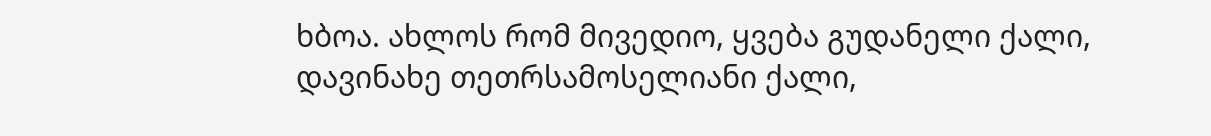ხბოა. ახლოს რომ მივედიო, ყვება გუდანელი ქალი, დავინახე თეთრსამოსელიანი ქალი,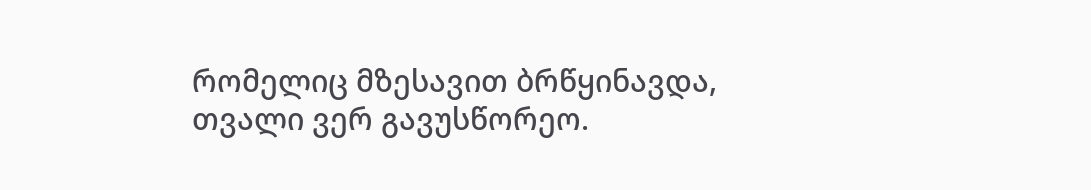რომელიც მზესავით ბრწყინავდა, თვალი ვერ გავუსწორეო.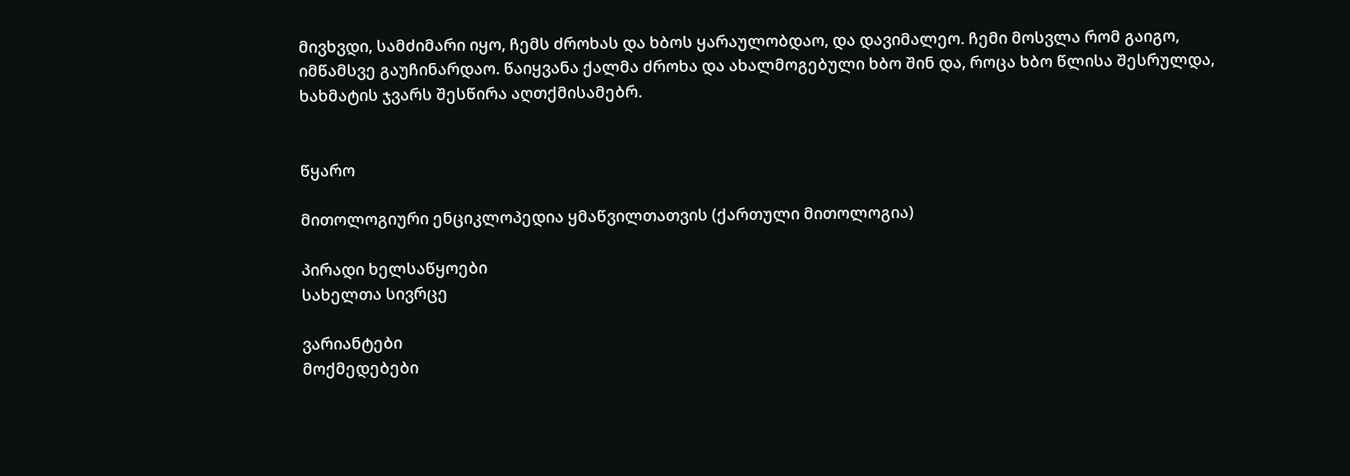მივხვდი, სამძიმარი იყო, ჩემს ძროხას და ხბოს ყარაულობდაო, და დავიმალეო. ჩემი მოსვლა რომ გაიგო, იმწამსვე გაუჩინარდაო. წაიყვანა ქალმა ძროხა და ახალმოგებული ხბო შინ და, როცა ხბო წლისა შესრულდა, ხახმატის ჯვარს შესწირა აღთქმისამებრ.


წყარო

მითოლოგიური ენციკლოპედია ყმაწვილთათვის (ქართული მითოლოგია)

პირადი ხელსაწყოები
სახელთა სივრცე

ვარიანტები
მოქმედებები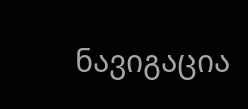ნავიგაცია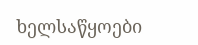ხელსაწყოები